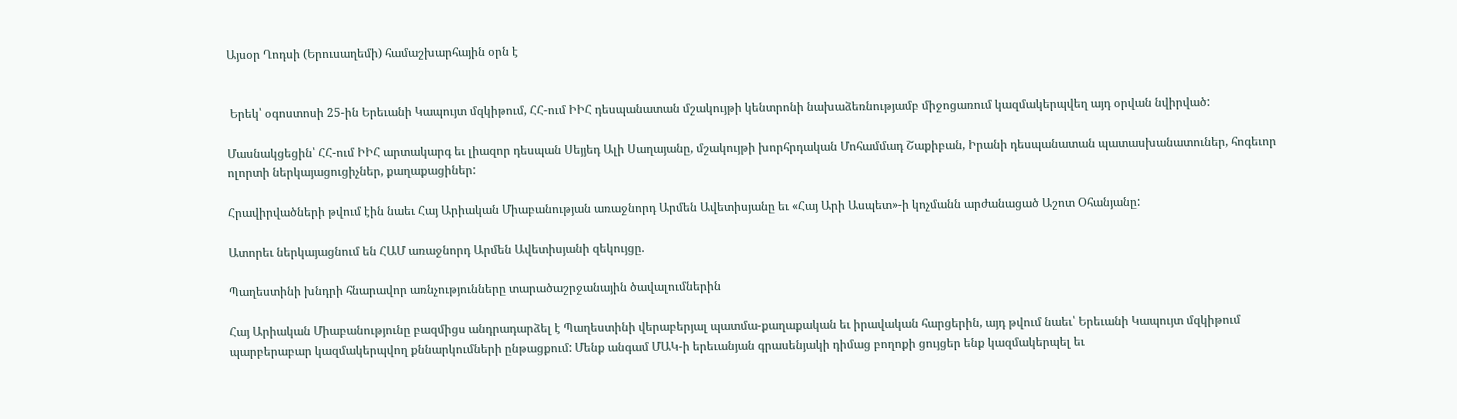Այսօր Ղոդսի (Երուսաղեմի) համաշխարհային օրն է


 Երեկ՝ օգոստոսի 25-ին Երեւանի Կապույտ մզկիթում, ՀՀ-ում ԻԻՀ դեսպանատան մշակույթի կենտրոնի նախաձեռնությամբ միջոցառում կազմակերպվեղ այդ օրվան նվիրված:

Մասնակցեցին՝ ՀՀ-ում ԻԻՀ արտակարգ եւ լիազոր դեսպան Սեյյեդ Ալի Սաղայանը, մշակույթի խորհրդական Մոհամմադ Շաքիբան, Իրանի դեսպանատան պատասխանատուներ, հոգեւոր ոլորտի ներկայացուցիչներ, քաղաքացիներ:

Հրավիրվածների թվում էին նաեւ Հայ Արիական Միաբանության առաջնորդ Արմեն Ավետիսյանը եւ «Հայ Արի Ասպետ»-ի կոչմանն արժանացած Աշոտ Օհանյանը:

Ատորեւ ներկայացնում են ՀԱՄ առաջնորդ Արմեն Ավետիսյանի զեկույցը.

Պաղեստինի խնդրի հնարավոր առնչությունները տարածաշրջանային ծավալումներին

Հայ Արիական Միաբանությունը բազմիցս անդրադարձել է Պաղեստինի վերաբերյալ պատմա-քաղաքական եւ իրավական հարցերին, այդ թվում նաեւ՝ Երեւանի Կապույտ մզկիթում պարբերաբար կազմակերպվող քննարկումների ընթացքում: Մենք անգամ ՄԱԿ-ի երեւանյան գրասենյակի դիմաց բողոքի ցույցեր ենք կազմակերպել եւ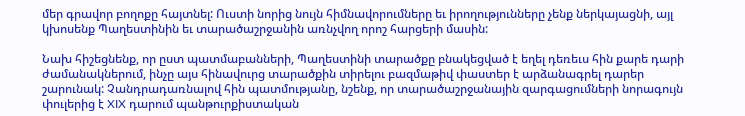մեր գրավոր բողոքը հայտնել: Ուստի նորից նույն հիմնավորումները եւ իրողությունները չենք ներկայացնի, այլ կխոսենք Պաղեստինին եւ տարածաշրջանին առնչվող որոշ հարցերի մասին:

Նախ հիշեցնենք, որ ըստ պատմաբանների, Պաղեստինի տարածքը բնակեցված է եղել դեռեւս հին քարե դարի ժամանակներում, ինչը այս հինավուրց տարածքին տիրելու բազմաթիվ փաստեր է արձանագրել դարեր շարունակ: Չանդրադառնալով հին պատմությանը, նշենք, որ տարածաշրջանային զարգացումների նորագույն փուլերից է XIX դարում պանթուրքիստական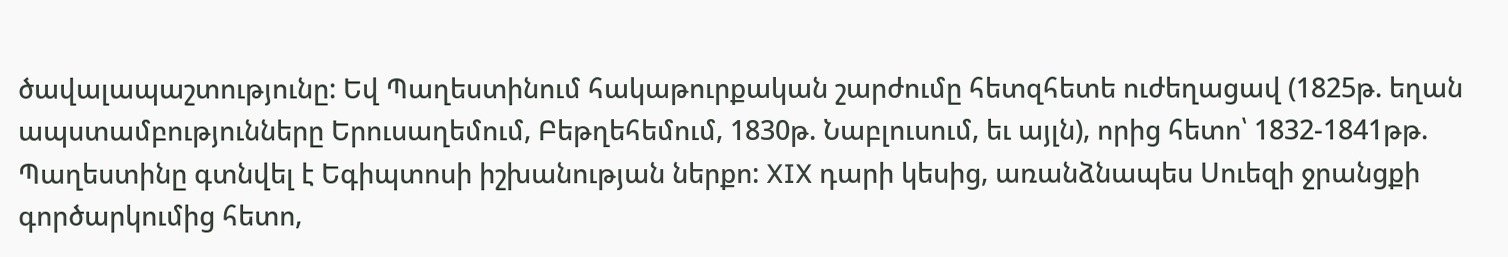ծավալապաշտությունը: Եվ Պաղեստինում հակաթուրքական շարժումը հետզհետե ուժեղացավ (1825թ. եղան ապստամբությունները Երուսաղեմում, Բեթղեհեմում, 1830թ. Նաբլուսում, եւ այլն), որից հետո՝ 1832-1841թթ. Պաղեստինը գտնվել է Եգիպտոսի իշխանության ներքո: XIX դարի կեսից, առանձնապես Սուեզի ջրանցքի գործարկումից հետո,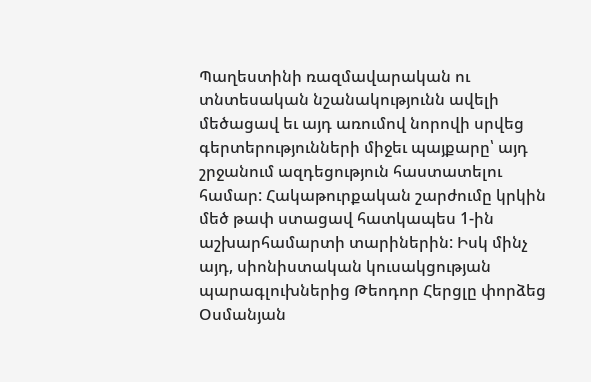Պաղեստինի ռազմավարական ու տնտեսական նշանակությունն ավելի մեծացավ եւ այդ առումով նորովի սրվեց գերտերությունների միջեւ պայքարը՝ այդ շրջանում ազդեցություն հաստատելու համար: Հակաթուրքական շարժումը կրկին մեծ թափ ստացավ հատկապես 1-ին աշխարհամարտի տարիներին: Իսկ մինչ այդ, սիոնիստական կուսակցության պարագլուխներից Թեոդոր Հերցլը փորձեց Օսմանյան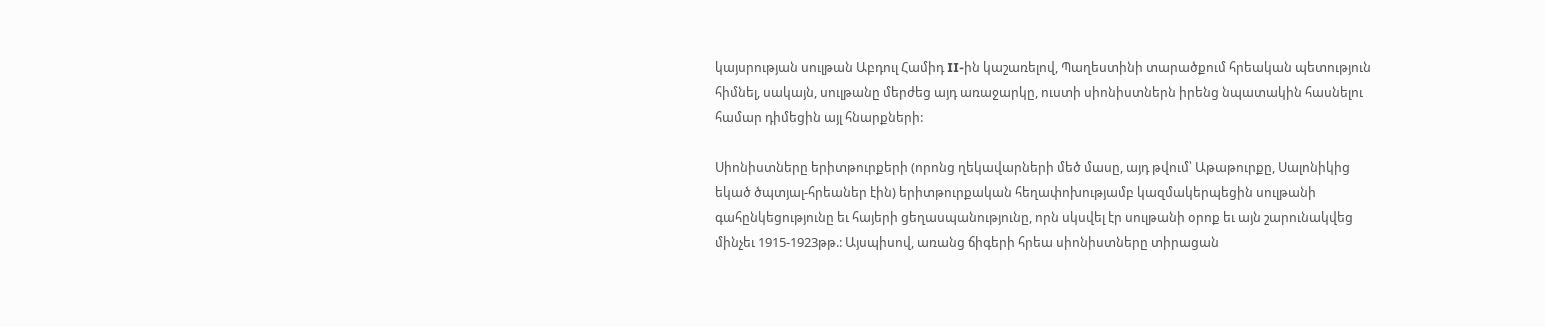կայսրության սուլթան Աբդուլ Համիդ II-ին կաշառելով, Պաղեստինի տարածքում հրեական պետություն հիմնել, սակայն, սուլթանը մերժեց այդ առաջարկը, ուստի սիոնիստներն իրենց նպատակին հասնելու համար դիմեցին այլ հնարքների:

Սիոնիստները երիտթուրքերի (որոնց ղեկավարների մեծ մասը, այդ թվում՝ Աթաթուրքը, Սալոնիկից եկած ծպտյալ-հրեաներ էին) երիտթուրքական հեղափոխությամբ կազմակերպեցին սուլթանի գահընկեցությունը եւ հայերի ցեղասպանությունը, որն սկսվել էր սուլթանի օրոք եւ այն շարունակվեց մինչեւ 1915-1923թթ.: Այսպիսով, առանց ճիգերի հրեա սիոնիստները տիրացան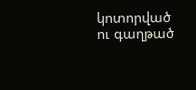կոտորված ու գաղթած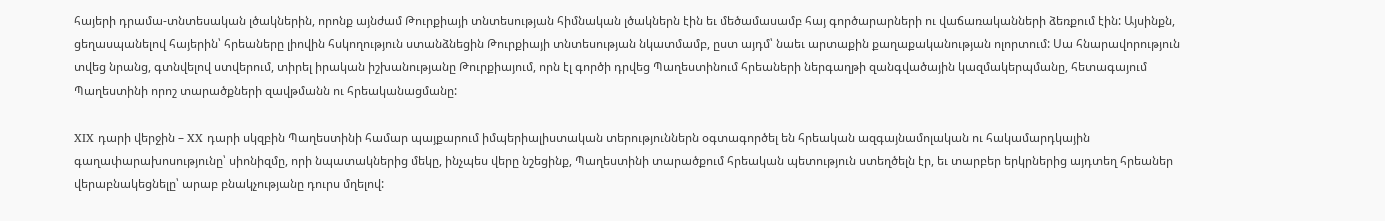հայերի դրամա-տնտեսական լծակներին, որոնք այնժամ Թուրքիայի տնտեսության հիմնական լծակներն էին եւ մեծամասամբ հայ գործարարների ու վաճառականների ձեռքում էին: Այսինքն, ցեղասպանելով հայերին՝ հրեաները լիովին հսկողություն ստանձնեցին Թուրքիայի տնտեսության նկատմամբ, ըստ այդմ՝ նաեւ արտաքին քաղաքականության ոլորտում: Սա հնարավորություն տվեց նրանց, գտնվելով ստվերում, տիրել իրական իշխանությանը Թուրքիայում, որն էլ գործի դրվեց Պաղեստինում հրեաների ներգաղթի զանգվածային կազմակերպմանը, հետագայում Պաղեստինի որոշ տարածքների զավթմանն ու հրեականացմանը:

XIX դարի վերջին – XX դարի սկզբին Պաղեստինի համար պայքարում իմպերիալիստական տերություններն օգտագործել են հրեական ազգայնամոլական ու հակամարդկային գաղափարախոսությունը՝ սիոնիզմը, որի նպատակներից մեկը, ինչպես վերը նշեցինք, Պաղեստինի տարածքում հրեական պետություն ստեղծելն էր, եւ տարբեր երկրներից այդտեղ հրեաներ վերաբնակեցնելը՝ արաբ բնակչությանը դուրս մղելով: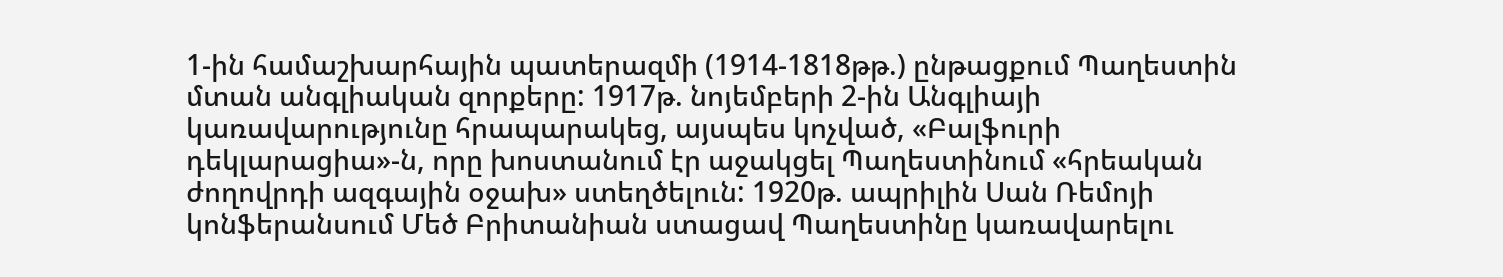1-ին համաշխարհային պատերազմի (1914-1818թթ.) ընթացքում Պաղեստին մտան անգլիական զորքերը: 1917թ. նոյեմբերի 2-ին Անգլիայի կառավարությունը հրապարակեց, այսպես կոչված, «Բալֆուրի դեկլարացիա»-ն, որը խոստանում էր աջակցել Պաղեստինում «հրեական ժողովրդի ազգային օջախ» ստեղծելուն: 1920թ. ապրիլին Սան Ռեմոյի կոնֆերանսում Մեծ Բրիտանիան ստացավ Պաղեստինը կառավարելու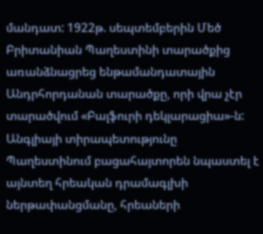մանդատ: 1922թ. սեպտեմբերին Մեծ Բրիտանիան Պաղեստինի տարածքից առանձնացրեց ենթամանդատային Անդրհորդանան տարածքը, որի վրա չէր տարածվում «Բալֆուրի դեկլարացիա»-ն: Անգլիայի տիրապետությունը Պաղեստինում բացահայտորեն նպաստել է այնտեղ հրեական դրամագլխի ներթափանցմանը, հրեաների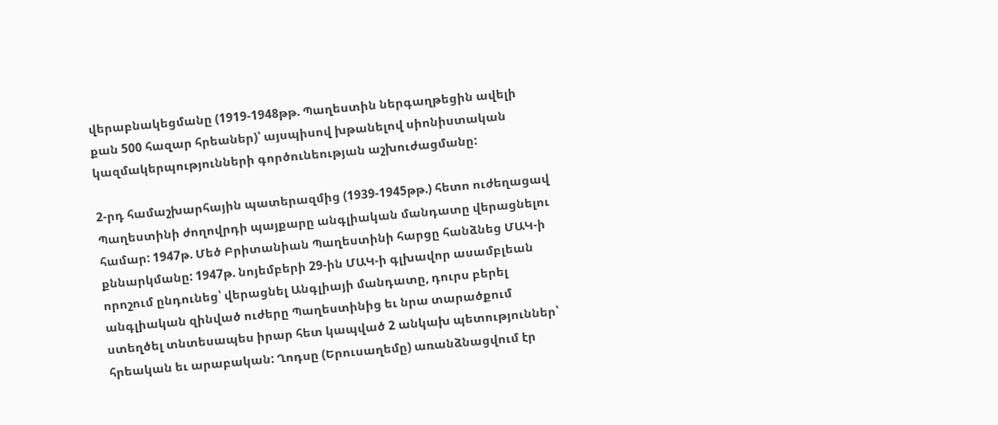վերաբնակեցմանը (1919-1948թթ. Պաղեստին ներգաղթեցին ավելի քան 500 հազար հրեաներ)՝ այսպիսով խթանելով սիոնիստական կազմակերպությունների գործունեության աշխուժացմանը:

2-րդ համաշխարհային պատերազմից (1939-1945թթ.) հետո ուժեղացավ Պաղեստինի ժողովրդի պայքարը անգլիական մանդատը վերացնելու համար: 1947թ. Մեծ Բրիտանիան Պաղեստինի հարցը հանձնեց ՄԱԿ-ի քննարկմանը: 1947թ. նոյեմբերի 29-ին ՄԱԿ-ի գլխավոր ասամբլեան որոշում ընդունեց՝ վերացնել Անգլիայի մանդատը, դուրս բերել անգլիական զինված ուժերը Պաղեստինից եւ նրա տարածքում ստեղծել տնտեսապես իրար հետ կապված 2 անկախ պետություններ՝ հրեական եւ արաբական: Ղոդսը (Երուսաղեմը) առանձնացվում էր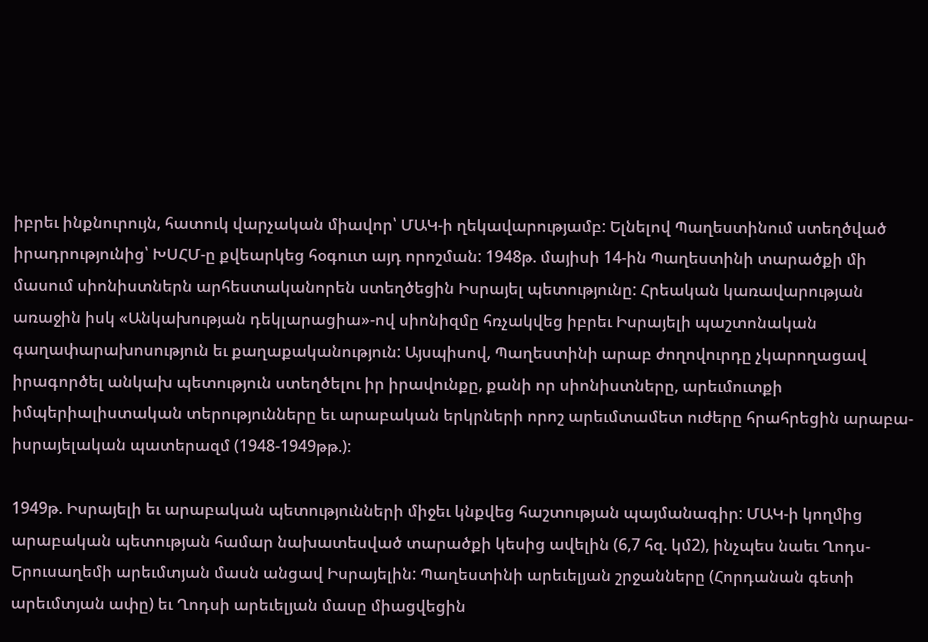իբրեւ ինքնուրույն, հատուկ վարչական միավոր՝ ՄԱԿ-ի ղեկավարությամբ: Ելնելով Պաղեստինում ստեղծված իրադրությունից՝ ԽՍՀՄ-ը քվեարկեց հօգուտ այդ որոշման: 1948թ. մայիսի 14-ին Պաղեստինի տարածքի մի մասում սիոնիստներն արհեստականորեն ստեղծեցին Իսրայել պետությունը: Հրեական կառավարության առաջին իսկ «Անկախության դեկլարացիա»-ով սիոնիզմը հռչակվեց իբրեւ Իսրայելի պաշտոնական գաղափարախոսություն եւ քաղաքականություն: Այսպիսով, Պաղեստինի արաբ ժողովուրդը չկարողացավ իրագործել անկախ պետություն ստեղծելու իր իրավունքը, քանի որ սիոնիստները, արեւմուտքի իմպերիալիստական տերությունները եւ արաբական երկրների որոշ արեւմտամետ ուժերը հրահրեցին արաբա-իսրայելական պատերազմ (1948-1949թթ.):

1949թ. Իսրայելի եւ արաբական պետությունների միջեւ կնքվեց հաշտության պայմանագիր: ՄԱԿ-ի կողմից արաբական պետության համար նախատեսված տարածքի կեսից ավելին (6,7 հզ. կմ2), ինչպես նաեւ Ղոդս-Երուսաղեմի արեւմտյան մասն անցավ Իսրայելին: Պաղեստինի արեւելյան շրջանները (Հորդանան գետի արեւմտյան ափը) եւ Ղոդսի արեւելյան մասը միացվեցին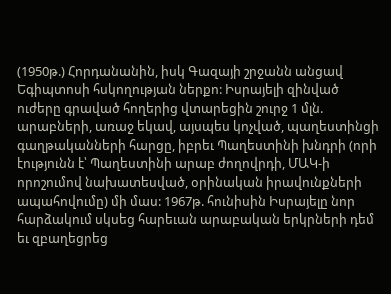(1950թ.) Հորդանանին, իսկ Գազայի շրջանն անցավ Եգիպտոսի հսկողության ներքո: Իսրայելի զինված ուժերը գրաված հողերից վտարեցին շուրջ 1 մլն. արաբների, առաջ եկավ, այսպես կոչված, պաղեստինցի գաղթականների հարցը, իբրեւ Պաղեստինի խնդրի (որի էությունն է՝ Պաղեստինի արաբ ժողովրդի, ՄԱԿ-ի որոշումով նախատեսված, օրինական իրավունքների ապահովումը) մի մաս: 1967թ. հունիսին Իսրայելը նոր հարձակում սկսեց հարեւան արաբական երկրների դեմ եւ զբաղեցրեց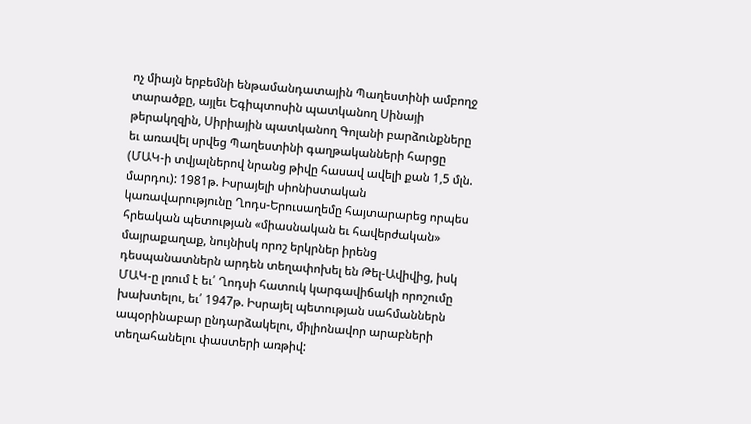ոչ միայն երբեմնի ենթամանդատային Պաղեստինի ամբողջ տարածքը, այլեւ Եգիպտոսին պատկանող Սինայի թերակղզին, Սիրիային պատկանող Գոլանի բարձունքները եւ առավել սրվեց Պաղեստինի գաղթականների հարցը (ՄԱԿ-ի տվյալներով նրանց թիվը հասավ ավելի քան 1,5 մլն. մարդու): 1981թ. Իսրայելի սիոնիստական կառավարությունը Ղոդս-Երուսաղեմը հայտարարեց որպես հրեական պետության «միասնական եւ հավերժական» մայրաքաղաք, նույնիսկ որոշ երկրներ իրենց դեսպանատներն արդեն տեղափոխել են Թել-Ավիվից, իսկ ՄԱԿ-ը լռում է եւ՛ Ղոդսի հատուկ կարգավիճակի որոշումը խախտելու, եւ՛ 1947թ. Իսրայել պետության սահմաններն ապօրինաբար ընդարձակելու, միլիոնավոր արաբների տեղահանելու փաստերի առթիվ: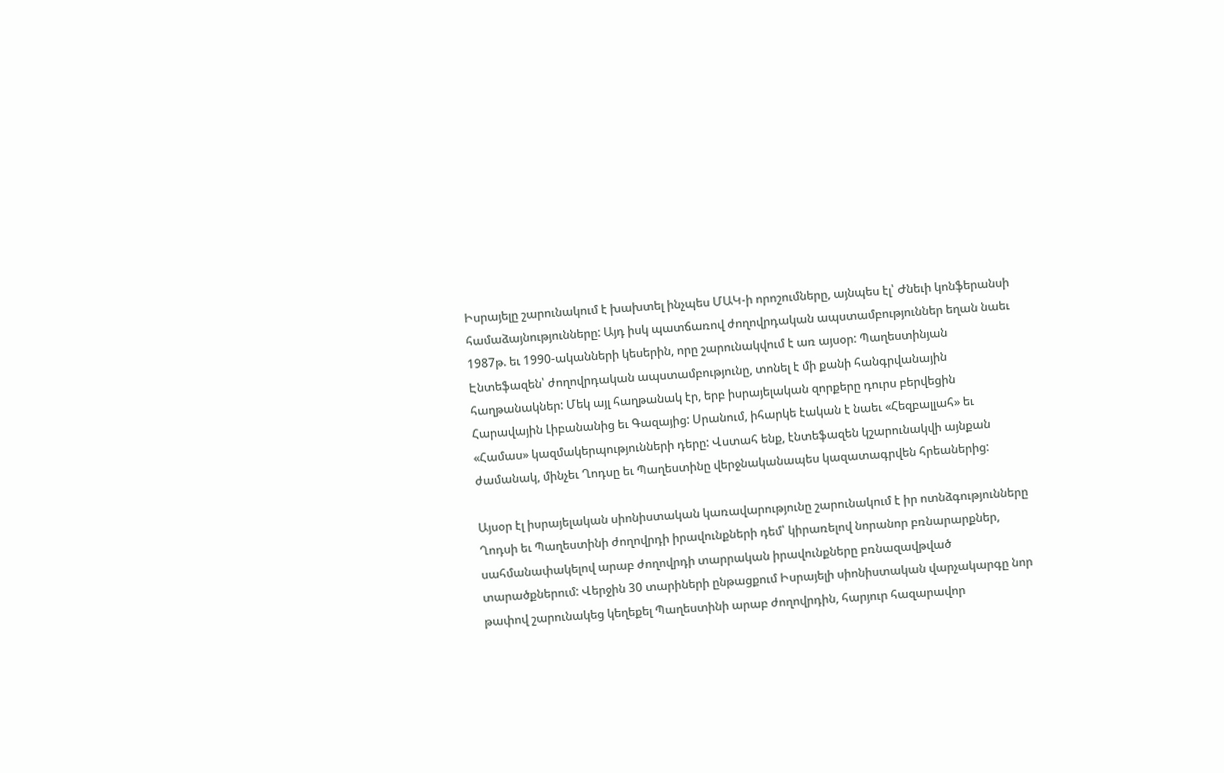Իսրայելը շարունակում է խախտել ինչպես ՄԱԿ-ի որոշումները, այնպես էլ՝ Ժնեւի կոնֆերանսի համաձայնությունները: Այդ իսկ պատճառով ժողովրդական ապստամբություններ եղան նաեւ 1987թ. եւ 1990-ականների կեսերին, որը շարունակվում է առ այսօր: Պաղեստինյան Էնտեֆազեն՝ ժողովրդական ապստամբությունը, տոնել է մի քանի հանգրվանային հաղթանակներ: Մեկ այլ հաղթանակ էր, երբ իսրայելական զորքերը դուրս բերվեցին Հարավային Լիբանանից եւ Գազայից: Սրանում, իհարկե էական է նաեւ «Հեզբալլահ» եւ «Համաս» կազմակերպությունների դերը: Վստահ ենք, էնտեֆազեն կշարունակվի այնքան ժամանակ, մինչեւ Ղոդսը եւ Պաղեստինը վերջնականապես կազատագրվեն հրեաներից:

Այսօր էլ իսրայելական սիոնիստական կառավարությունը շարունակում է իր ոտնձգությունները Ղոդսի եւ Պաղեստինի ժողովրդի իրավունքների դեմ՝ կիրառելով նորանոր բռնարարքներ, սահմանափակելով արաբ ժողովրդի տարրական իրավունքները բռնազավթված տարածքներում: Վերջին 30 տարիների ընթացքում Իսրայելի սիոնիստական վարչակարգը նոր թափով շարունակեց կեղեքել Պաղեստինի արաբ ժողովրդին, հարյուր հազարավոր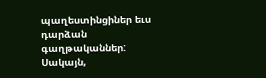պաղեստինցիներ եւս դարձան գաղթականներ: Սակայն,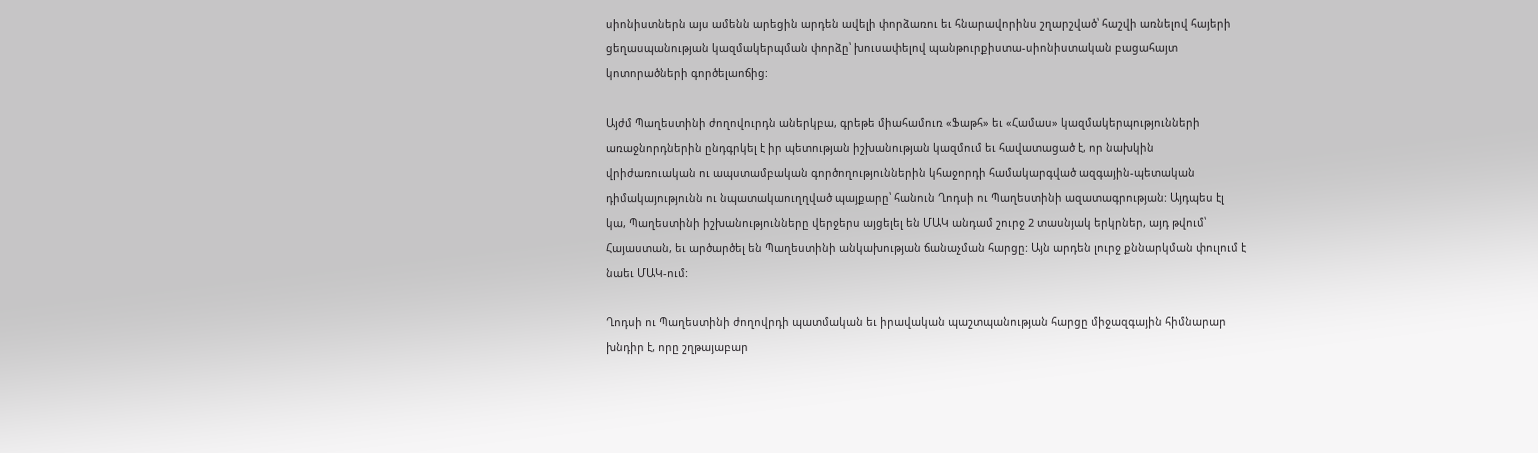սիոնիստներն այս ամենն արեցին արդեն ավելի փորձառու եւ հնարավորինս շղարշված՝ հաշվի առնելով հայերի ցեղասպանության կազմակերպման փորձը՝ խուսափելով պանթուրքիստա-սիոնիստական բացահայտ կոտորածների գործելաոճից:

Այժմ Պաղեստինի ժողովուրդն աներկբա, գրեթե միահամուռ «Ֆաթհ» եւ «Համաս» կազմակերպությունների առաջնորդներին ընդգրկել է իր պետության իշխանության կազմում եւ հավատացած է, որ նախկին վրիժառուական ու ապստամբական գործողություններին կհաջորդի համակարգված ազգային-պետական դիմակայությունն ու նպատակաուղղված պայքարը՝ հանուն Ղոդսի ու Պաղեստինի ազատագրության: Այդպես էլ կա, Պաղեստինի իշխանությունները վերջերս այցելել են ՄԱԿ անդամ շուրջ 2 տասնյակ երկրներ, այդ թվում՝ Հայաստան, եւ արծարծել են Պաղեստինի անկախության ճանաչման հարցը: Այն արդեն լուրջ քննարկման փուլում է նաեւ ՄԱԿ-ում:

Ղոդսի ու Պաղեստինի ժողովրդի պատմական եւ իրավական պաշտպանության հարցը միջազգային հիմնարար խնդիր է, որը շղթայաբար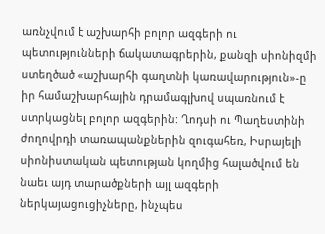առնչվում է աշխարհի բոլոր ազգերի ու պետությունների ճակատագրերին, քանզի սիոնիզմի ստեղծած «աշխարհի գաղտնի կառավարություն»-ը իր համաշխարհային դրամագլխով սպառնում է ստրկացնել բոլոր ազգերին: Ղոդսի ու Պաղեստինի ժողովրդի տառապանքներին զուգահեռ, Իսրայելի սիոնիստական պետության կողմից հալածվում են նաեւ այդ տարածքների այլ ազգերի ներկայացուցիչները, ինչպես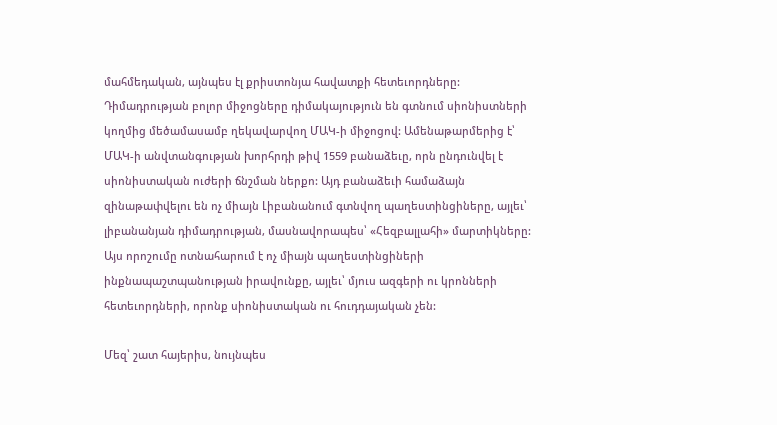մահմեդական, այնպես էլ քրիստոնյա հավատքի հետեւորդները: Դիմադրության բոլոր միջոցները դիմակայություն են գտնում սիոնիստների կողմից մեծամասամբ ղեկավարվող ՄԱԿ-ի միջոցով: Ամենաթարմերից է՝ ՄԱԿ-ի անվտանգության խորհրդի թիվ 1559 բանաձեւը, որն ընդունվել է սիոնիստական ուժերի ճնշման ներքո: Այդ բանաձեւի համաձայն զինաթափվելու են ոչ միայն Լիբանանում գտնվող պաղեստինցիները, այլեւ՝ լիբանանյան դիմադրության, մասնավորապես՝ «Հեզբալլահի» մարտիկները: Այս որոշումը ոտնահարում է ոչ միայն պաղեստինցիների ինքնապաշտպանության իրավունքը, այլեւ՝ մյուս ազգերի ու կրոնների հետեւորդների, որոնք սիոնիստական ու հուդդայական չեն:

Մեզ՝ շատ հայերիս, նույնպես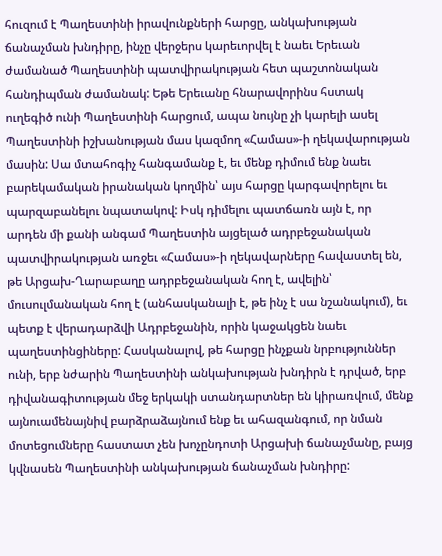հուզում է Պաղեստինի իրավունքների հարցը, անկախության ճանաչման խնդիրը, ինչը վերջերս կարեւորվել է նաեւ Երեւան ժամանած Պաղեստինի պատվիրակության հետ պաշտոնական հանդիպման ժամանակ: Եթե Երեւանը հնարավորինս հստակ ուղեգիծ ունի Պաղեստինի հարցում, ապա նույնը չի կարելի ասել Պաղեստինի իշխանության մաս կազմող «Համաս»-ի ղեկավարության մասին: Սա մտահոգիչ հանգամանք է, եւ մենք դիմում ենք նաեւ բարեկամական իրանական կողմին՝ այս հարցը կարգավորելու եւ պարզաբանելու նպատակով: Իսկ դիմելու պատճառն այն է, որ արդեն մի քանի անգամ Պաղեստին այցելած ադրբեջանական պատվիրակության առջեւ «Համաս»-ի ղեկավարները հավաստել են, թե Արցախ-Ղարաբաղը ադրբեջանական հող է, ավելին՝ մուսուլմանական հող է (անհասկանալի է, թե ինչ է սա նշանակում), եւ պետք է վերադարձվի Ադրբեջանին, որին կաջակցեն նաեւ պաղեստինցիները: Հասկանալով, թե հարցը ինչքան նրբություններ ունի, երբ նժարին Պաղեստինի անկախության խնդիրն է դրված, երբ դիվանագիտության մեջ երկակի ստանդարտներ են կիրառվում, մենք այնուամենայնիվ բարձրաձայնում ենք եւ ահազանգում, որ նման մոտեցումները հաստատ չեն խոչընդոտի Արցախի ճանաչմանը, բայց կվնասեն Պաղեստինի անկախության ճանաչման խնդիրը: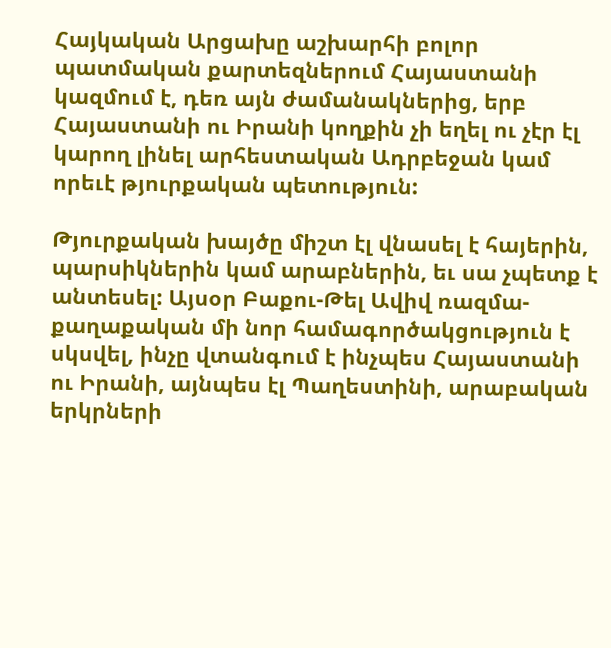Հայկական Արցախը աշխարհի բոլոր պատմական քարտեզներում Հայաստանի կազմում է, դեռ այն ժամանակներից, երբ Հայաստանի ու Իրանի կողքին չի եղել ու չէր էլ կարող լինել արհեստական Ադրբեջան կամ որեւէ թյուրքական պետություն:

Թյուրքական խայծը միշտ էլ վնասել է հայերին, պարսիկներին կամ արաբներին, եւ սա չպետք է անտեսել: Այսօր Բաքու-Թել Ավիվ ռազմա-քաղաքական մի նոր համագործակցություն է սկսվել, ինչը վտանգում է ինչպես Հայաստանի ու Իրանի, այնպես էլ Պաղեստինի, արաբական երկրների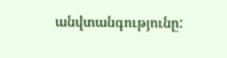անվտանգությունը: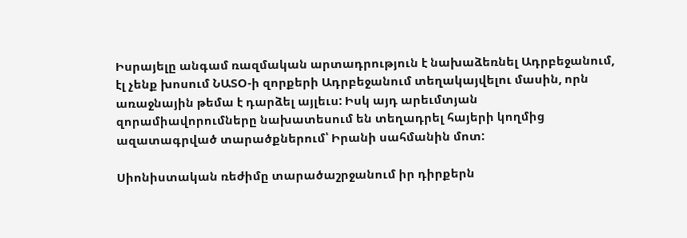Իսրայելը անգամ ռազմական արտադրություն է նախաձեռնել Ադրբեջանում, էլ չենք խոսում ՆԱՏՕ-ի զորքերի Ադրբեջանում տեղակայվելու մասին, որն առաջնային թեմա է դարձել այլեւս: Իսկ այդ արեւմտյան զորամիավորումները նախատեսում են տեղադրել հայերի կողմից ազատագրված տարածքներում՝ Իրանի սահմանին մոտ:

Սիոնիստական ռեժիմը տարածաշրջանում իր դիրքերն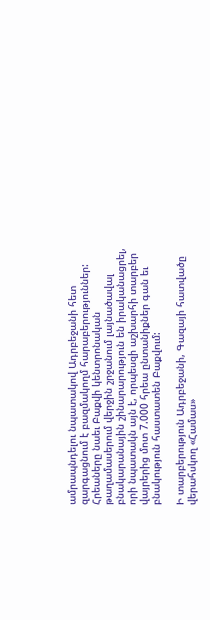ամրապնդելու նպատակով Ադրբեջանի հետ զարգացնում է բազմակողմ հարաբերություններ: Հրեաները նաեւ Բաքվի կենտրոնական թաղամասերում վերջին շրջանում լայնածավալ բնակարանային շինարարություն են իրականացրել, որի նպատակն այն է, որպեսզի աշխարհի տարբեր վայրերից մոտ 7.000 հրեա ընտանիքներ գան եւ բնակություն հաստատեն Բաքվում:

Ի տարբերություն Ադրբեջանի, Գազայի հատվածը վերահսկող «Համաս»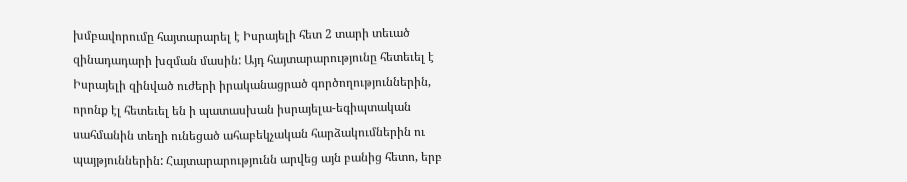խմբավորումը հայտարարել է Իսրայելի հետ 2 տարի տեւած զինադադարի խզման մասին: Այդ հայտարարությունը հետեւել է Իսրայելի զինված ուժերի իրականացրած գործողություններին, որոնք էլ հետեւել են ի պատասխան իսրայելա-եգիպտական սահմանին տեղի ունեցած ահաբեկչական հարձակումներին ու պայթյուններին: Հայտարարությունն արվեց այն բանից հետո, երբ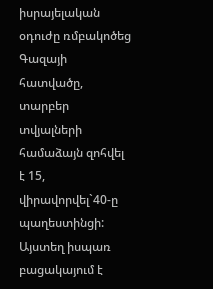իսրայելական օդուժը ռմբակոծեց Գազայի հատվածը, տարբեր տվյալների համաձայն զոհվել է 15, վիրավորվել`40-ը պաղեստինցի: Այստեղ իսպառ բացակայում է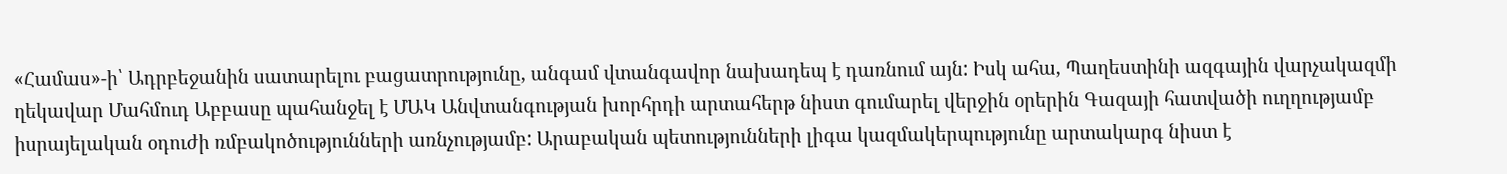«Համաս»-ի՝ Ադրբեջանին սատարելու բացատրությունը, անգամ վտանգավոր նախադեպ է դառնում այն: Իսկ ահա, Պաղեստինի ազգային վարչակազմի ղեկավար Մահմուդ Աբբասը պահանջել է ՄԱԿ Անվտանգության խորհրդի արտահերթ նիստ գումարել վերջին օրերին Գազայի հատվածի ուղղությամբ իսրայելական օդուժի ռմբակոծությունների առնչությամբ: Արաբական պետությունների լիգա կազմակերպությունը արտակարգ նիստ է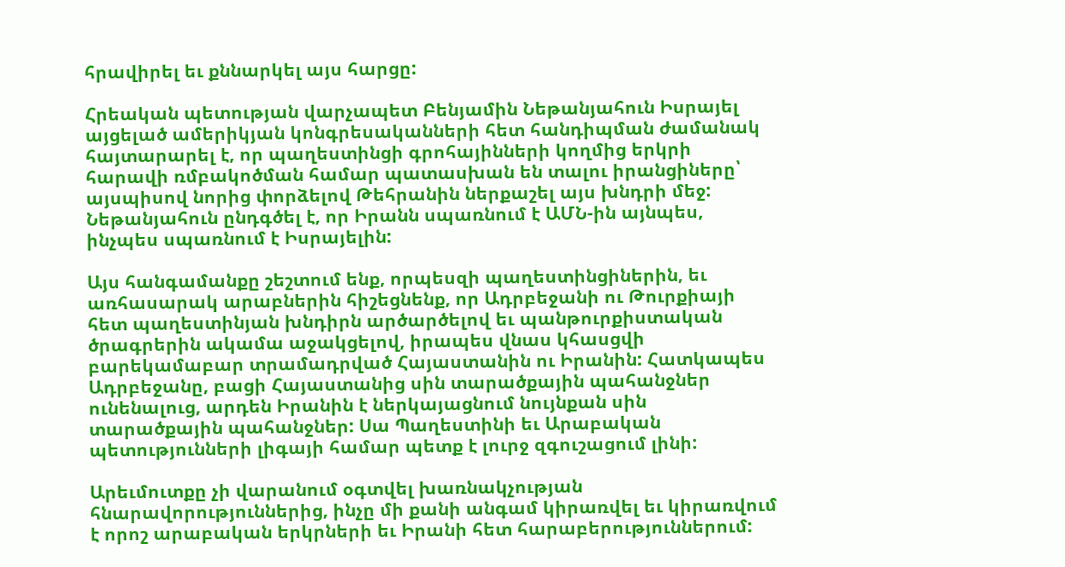հրավիրել եւ քննարկել այս հարցը:

Հրեական պետության վարչապետ Բենյամին Նեթանյահուն Իսրայել այցելած ամերիկյան կոնգրեսականների հետ հանդիպման ժամանակ հայտարարել է, որ պաղեստինցի գրոհայինների կողմից երկրի հարավի ռմբակոծման համար պատասխան են տալու իրանցիները՝ այսպիսով նորից փորձելով Թեհրանին ներքաշել այս խնդրի մեջ: Նեթանյահուն ընդգծել է, որ Իրանն սպառնում է ԱՄՆ-ին այնպես, ինչպես սպառնում է Իսրայելին:

Այս հանգամանքը շեշտում ենք, որպեսզի պաղեստինցիներին, եւ առհասարակ արաբներին հիշեցնենք, որ Ադրբեջանի ու Թուրքիայի հետ պաղեստինյան խնդիրն արծարծելով եւ պանթուրքիստական ծրագրերին ակամա աջակցելով, իրապես վնաս կհասցվի բարեկամաբար տրամադրված Հայաստանին ու Իրանին: Հատկապես Ադրբեջանը, բացի Հայաստանից սին տարածքային պահանջներ ունենալուց, արդեն Իրանին է ներկայացնում նույնքան սին տարածքային պահանջներ: Սա Պաղեստինի եւ Արաբական պետությունների լիգայի համար պետք է լուրջ զգուշացում լինի:

Արեւմուտքը չի վարանում օգտվել խառնակչության հնարավորություններից, ինչը մի քանի անգամ կիրառվել եւ կիրառվում է որոշ արաբական երկրների եւ Իրանի հետ հարաբերություններում: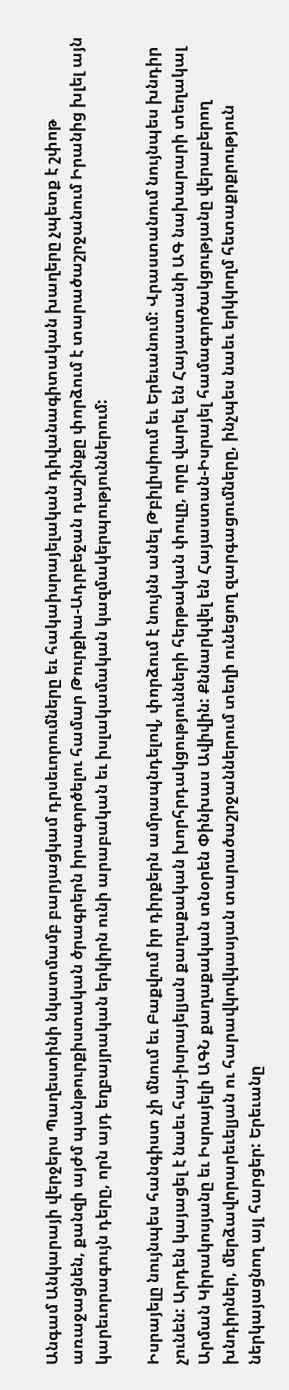Անգամ Անկարայի վերջերս Պաղեստինի նկատմամբ բարյացկամ դրսեւորումները եւ հակաիսրայելական դիվանագիտական խաղերը չպետք է շփոթ առաջացնեն, քանզի այժմ պանթուրքիստական ծրագրերն իրագործելու համար Թուրքիա-Ադրբեջան դաշինքը փորձում է տարածաշրջանում Իրանից խլել այն կարեւորագույն դերը, որն այդ եղբայրական երկիրն ունի արաբական եւ իսլակամական կազմակերպություններում:

Իսրայելը նույնպես հանգիստ չի մնում եւ Բաքվում իր դիրքերն ամրապնդելով, փորձում է նույնն անել Թբիլիսիում եւ Երեւանում: Վրաստանում նույնպես խնդիր չունեն: Արդեն կայացել է նաեւ հայ-իսրայելյան քաղաքական խորհրդակցությունների հերթական փուլը, որը վարել են Հայաստանի ԱԳ նախարարի տեղակալ Արման Կիրակոսյանը եւ Իսրայելի ԱԳՆ քաղաքական տնօրեն Փինխաս Ավիվին: Քննարկվել են Հայաստան-Իսրայել համագործակցությանը վերաբերող խնդիրներ, մերձավորարեւելյան ու հարավկովկասյան տարածաշրջաններում տեղի ունեցող զարգացումները, ինչպես նաեւ երկկողմ հետաքրքրություն ներկայացնող այլ հարցեր: Երեւանը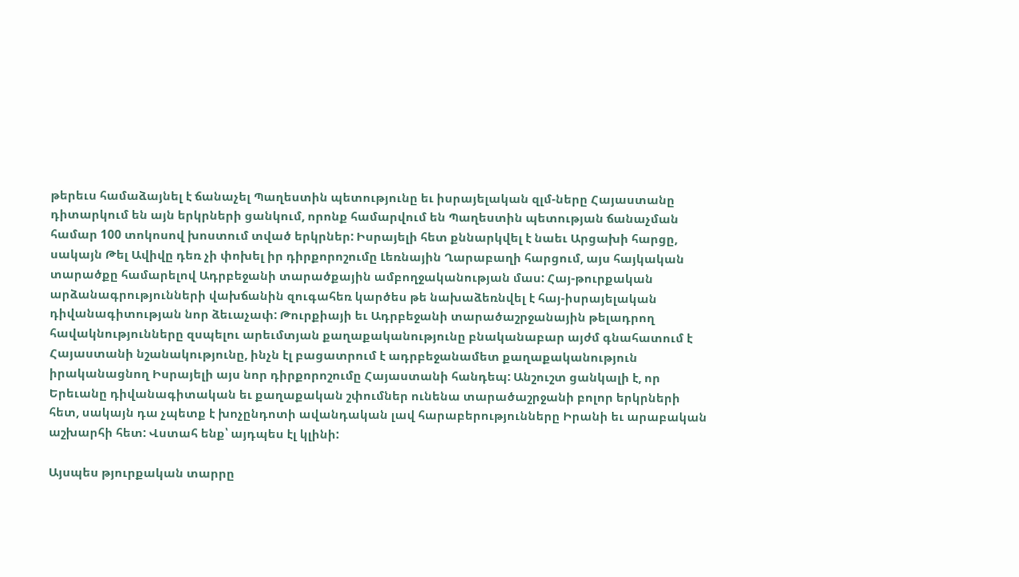թերեւս համաձայնել է ճանաչել Պաղեստին պետությունը եւ իսրայելական զլմ-ները Հայաստանը դիտարկում են այն երկրների ցանկում, որոնք համարվում են Պաղեստին պետության ճանաչման համար 100 տոկոսով խոստում տված երկրներ: Իսրայելի հետ քննարկվել է նաեւ Արցախի հարցը, սակայն Թել Ավիվը դեռ չի փոխել իր դիրքորոշումը Լեռնային Ղարաբաղի հարցում, այս հայկական տարածքը համարելով Ադրբեջանի տարածքային ամբողջականության մաս: Հայ-թուրքական արձանագրությունների վախճանին զուգահեռ կարծես թե նախաձեռնվել է հայ-իսրայելական դիվանագիտության նոր ձեւաչափ: Թուրքիայի եւ Ադրբեջանի տարածաշրջանային թելադրող հավակնությունները զսպելու արեւմտյան քաղաքականությունը բնականաբար այժմ գնահատում է Հայաստանի նշանակությունը, ինչն էլ բացատրում է ադրբեջանամետ քաղաքականություն իրականացնող Իսրայելի այս նոր դիրքորոշումը Հայաստանի հանդեպ: Անշուշտ ցանկալի է, որ Երեւանը դիվանագիտական եւ քաղաքական շփումներ ունենա տարածաշրջանի բոլոր երկրների հետ, սակայն դա չպետք է խոչընդոտի ավանդական լավ հարաբերությունները Իրանի եւ արաբական աշխարհի հետ: Վստահ ենք՝ այդպես էլ կլինի:

Այսպես թյուրքական տարրը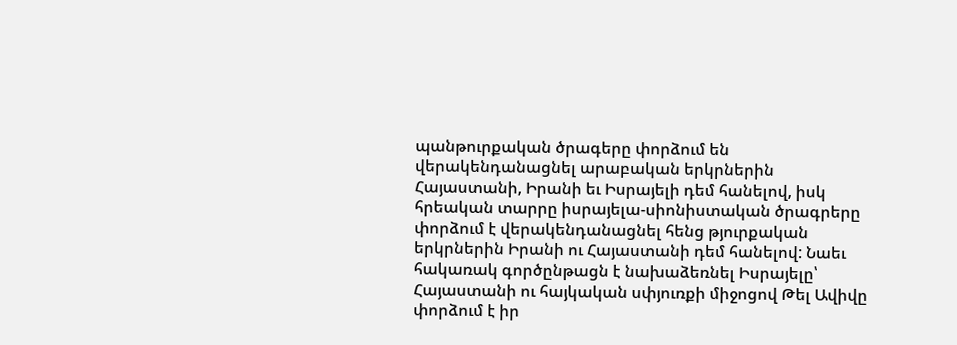պանթուրքական ծրագերը փորձում են վերակենդանացնել արաբական երկրներին Հայաստանի, Իրանի եւ Իսրայելի դեմ հանելով, իսկ հրեական տարրը իսրայելա-սիոնիստական ծրագրերը փորձում է վերակենդանացնել հենց թյուրքական երկրներին Իրանի ու Հայաստանի դեմ հանելով: Նաեւ հակառակ գործընթացն է նախաձեռնել Իսրայելը՝ Հայաստանի ու հայկական սփյուռքի միջոցով Թել Ավիվը փորձում է իր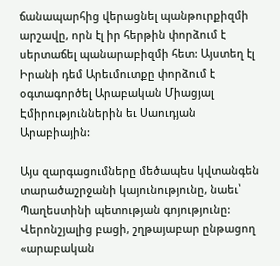ճանապարհից վերացնել պանթուրքիզմի արշավը, որն էլ իր հերթին փորձում է սերտաճել պանարաբիզմի հետ: Այստեղ էլ Իրանի դեմ Արեւմուտքը փորձում է օգտագործել Արաբական Միացյալ Էմիրություններին եւ Սաուդյան Արաբիային:

Այս զարգացումները մեծապես կվտանգեն տարածաշրջանի կայունությունը, նաեւ՝ Պաղեստինի պետության գոյությունը: Վերոնշյալից բացի, շղթայաբար ընթացող «արաբական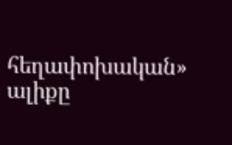հեղափոխական» ալիքը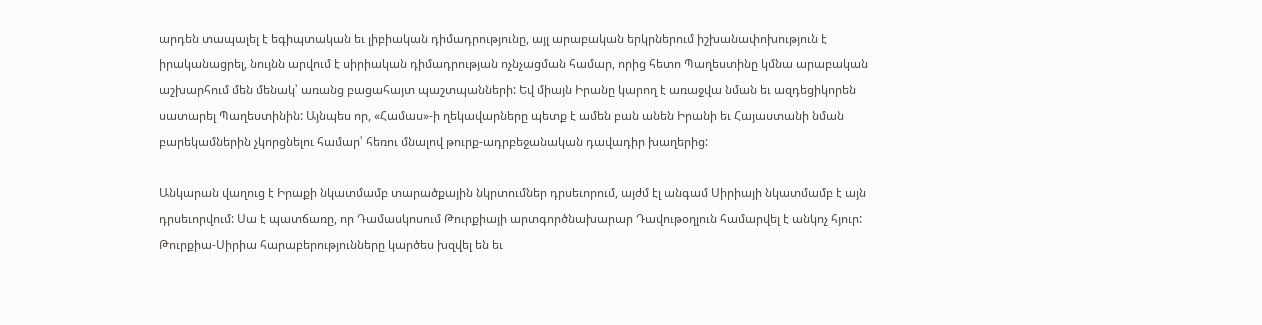արդեն տապալել է եգիպտական եւ լիբիական դիմադրությունը, այլ արաբական երկրներում իշխանափոխություն է իրականացրել, նույնն արվում է սիրիական դիմադրության ոչնչացման համար, որից հետո Պաղեստինը կմնա արաբական աշխարհում մեն մենակ՝ առանց բացահայտ պաշտպանների: Եվ միայն Իրանը կարող է առաջվա նման եւ ազդեցիկորեն սատարել Պաղեստինին: Այնպես որ, «Համաս»-ի ղեկավարները պետք է ամեն բան անեն Իրանի եւ Հայաստանի նման բարեկամներին չկորցնելու համար՝ հեռու մնալով թուրք-ադրբեջանական դավադիր խաղերից:

Անկարան վաղուց է Իրաքի նկատմամբ տարածքային նկրտումներ դրսեւորում, այժմ էլ անգամ Սիրիայի նկատմամբ է այն դրսեւորվում: Սա է պատճառը, որ Դամասկոսում Թուրքիայի արտգործնախարար Դավութօղլուն համարվել է անկոչ հյուր: Թուրքիա-Սիրիա հարաբերությունները կարծես խզվել են եւ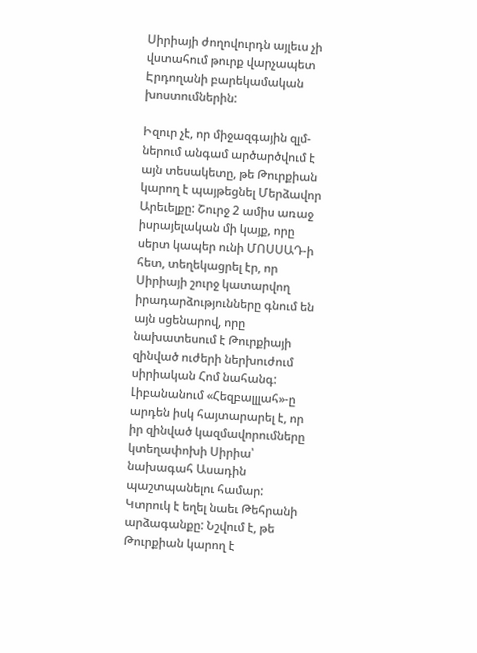Սիրիայի ժողովուրդն այլեւս չի վստահում թուրք վարչապետ Էրդողանի բարեկամական խոստումներին:

Իզուր չէ, որ միջազգային զլմ-ներում անգամ արծարծվում է այն տեսակետը, թե Թուրքիան կարող է պայթեցնել Մերձավոր Արեւելքը: Շուրջ 2 ամիս առաջ իսրայելական մի կայք, որը սերտ կապեր ունի ՄՈՍՍԱԴ-ի հետ, տեղեկացրել էր, որ Սիրիայի շուրջ կատարվող իրադարձությունները գնում են այն սցենարով, որը նախատեսում է Թուրքիայի զինված ուժերի ներխուժում սիրիական Հոմ նահանգ: Լիբանանում «Հեզբալլլահ»-ը արդեն իսկ հայտարարել է, որ իր զինված կազմավորումները կտեղափոխի Սիրիա՝ նախագահ Ասադին պաշտպանելու համար: Կտրուկ է եղել նաեւ Թեհրանի արձագանքը: Նշվում է, թե Թուրքիան կարող է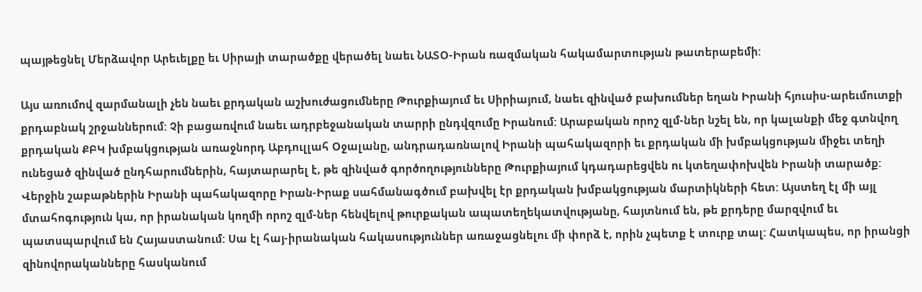պայթեցնել Մերձավոր Արեւելքը եւ Սիրայի տարածքը վերածել նաեւ ՆԱՏՕ-Իրան ռազմական հակամարտության թատերաբեմի:

Այս առումով զարմանալի չեն նաեւ քրդական աշխուժացումները Թուրքիայում եւ Սիրիայում, նաեւ զինված բախումներ եղան Իրանի հյուսիս-արեւմուտքի քրդաբնակ շրջաններում: Չի բացառվում նաեւ ադրբեջանական տարրի ընդվզումը Իրանում: Արաբական որոշ զլմ-ներ նշել են, որ կալանքի մեջ գտնվող քրդական ՔԲԿ խմբակցության առաջնորդ Աբդուլլահ Օջալանը, անդրադառնալով Իրանի պահակազորի եւ քրդական մի խմբակցության միջեւ տեղի ունեցած զինված ընդհարումներին, հայտարարել է, թե զինված գործողությունները Թուրքիայում կդադարեցվեն ու կտեղափոխվեն Իրանի տարածք: Վերջին շաբաթներին Իրանի պահակազորը Իրան-Իրաք սահմանագծում բախվել էր քրդական խմբակցության մարտիկների հետ: Այստեղ էլ մի այլ մտահոգություն կա, որ իրանական կողմի որոշ զլմ-ներ հենվելով թուրքական ապատեղեկատվությանը, հայտնում են, թե քրդերը մարզվում եւ պատսպարվում են Հայաստանում: Սա էլ հայ-իրանական հակասություններ առաջացնելու մի փորձ է, որին չպետք է տուրք տալ: Հատկապես, որ իրանցի զինովորականները հասկանում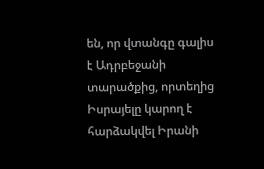են, որ վտանգը գալիս է Ադրբեջանի տարածքից, որտեղից Իսրայելը կարող է հարձակվել Իրանի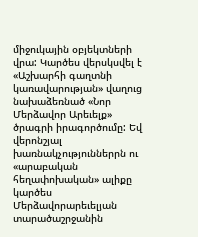միջուկային օբյեկտների վրա: Կարծես վերսկսվել է «Աշխարհի գաղտնի կառավարության» վաղուց նախաձեռնած «Նոր Մերձավոր Արեւելք» ծրագրի իրագործումը: Եվ վերոնշյալ խառնակչություններրն ու «արաբական հեղափոխական» ալիքը կարծես Մերձավորարեւելյան տարածաշրջանին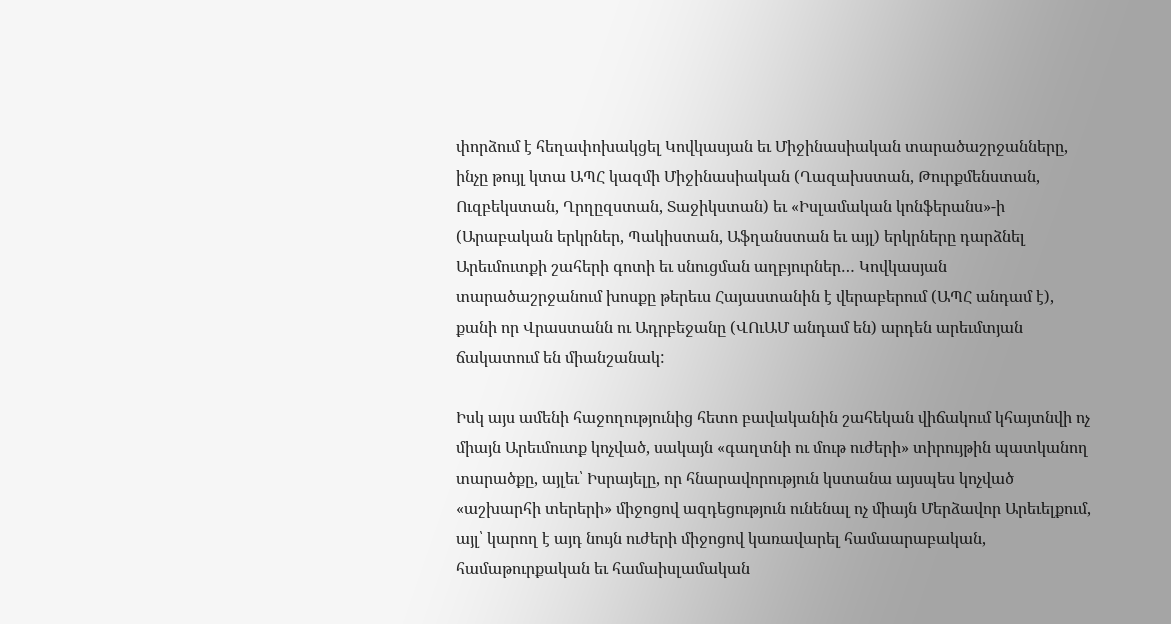փորձում է հեղափոխակցել Կովկասյան եւ Միջինասիական տարածաշրջանները, ինչը թույլ կտա ԱՊՀ կազմի Միջինասիական (Ղազախստան, Թուրքմենստան, Ուզբեկստան, Ղրղըզստան, Տաջիկստան) եւ «Իսլամական կոնֆերանս»-ի (Արաբական երկրներ, Պակիստան, Աֆղանստան եւ այլ) երկրները դարձնել Արեւմուտքի շահերի գոտի եւ սնուցման աղբյուրներ… Կովկասյան տարածաշրջանում խոսքը թերեւս Հայաստանին է վերաբերում (ԱՊՀ անդամ է), քանի որ Վրաստանն ու Ադրբեջանը (ՎՈւԱՄ անդամ են) արդեն արեւմտյան ճակատում են միանշանակ:

Իսկ այս ամենի հաջողությունից հետո բավականին շահեկան վիճակում կհայտնվի ոչ միայն Արեւմուտք կոչված, սակայն «գաղտնի ու մութ ուժերի» տիրույթին պատկանող տարածքը, այլեւ՝ Իսրայելը, որ հնարավորություն կստանա այսպես կոչված «աշխարհի տերերի» միջոցով ազդեցություն ունենալ ոչ միայն Մերձավոր Արեւելքում, այլ՝ կարող է այդ նույն ուժերի միջոցով կառավարել համաարաբական, համաթուրքական եւ համաիսլամական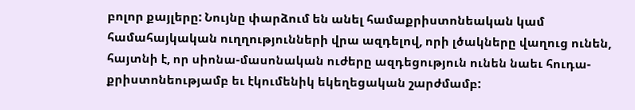բոլոր քայլերը: Նույնը փարձում են անել համաքրիստոնեական կամ համահայկական ուղղությունների վրա ազդելով, որի լծակները վաղուց ունեն, հայտնի է, որ սիոնա-մասոնական ուժերը ազդեցություն ունեն նաեւ հուդա-քրիստոնեությամբ եւ էկումենիկ եկեղեցական շարժմամբ: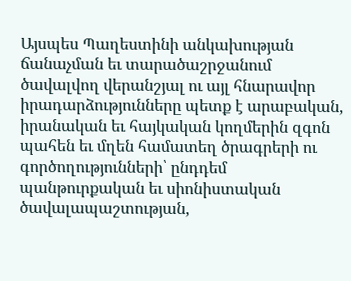Այսպես Պաղեստինի անկախության ճանաչման եւ տարածաշրջանում ծավալվող վերանշյալ ու այլ հնարավոր իրադարձությունները պետք է արաբական, իրանական եւ հայկական կողմերին զգոն պահեն եւ մղեն համատեղ ծրագրերի ու գործողությունների՝ ընդդեմ պանթուրքական եւ սիոնիստական ծավալապաշտության,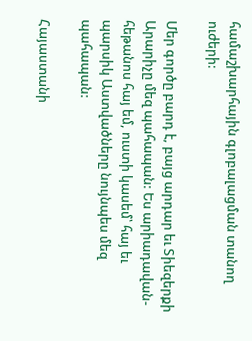համաշխարհային գլոբալացման տանող ուժերի:

Մեր գործը բարդ է, բայց արդար եւ Տիեզերքի Արարիչը մեզ պահապան: Ես արիադավան-հեթանոս հայ եմ, ուստի կասեմ՝ հայ եւ պարսիկ Աստվածները նույնպես մեզ պահապան:

Հայաստանի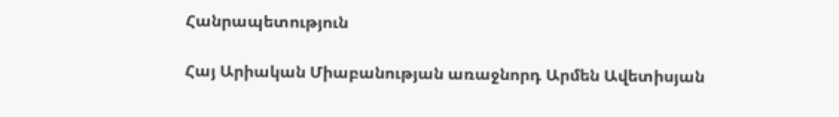Հանրապետություն

Հայ Արիական Միաբանության առաջնորդ Արմեն Ավետիսյան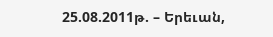25.08.2011թ. – Երեւան,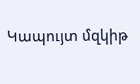Կապույտ մզկիթ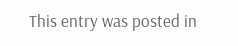This entry was posted in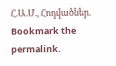Հ.Ա.Մ., Հոդվածներ. Bookmark the permalink.